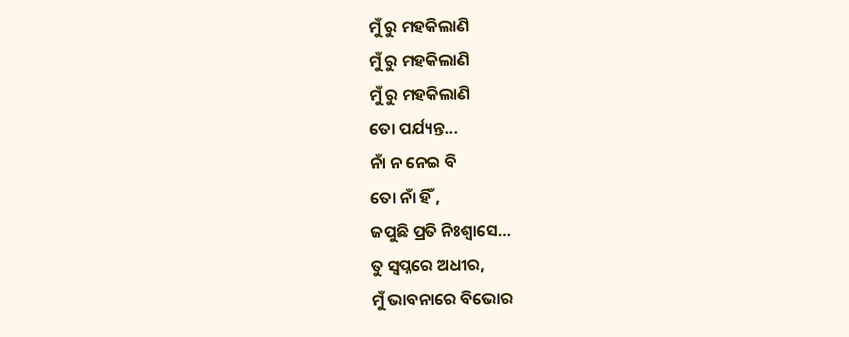ମୁଁ ରୁ ମହକିଲାଣି
ମୁଁ ରୁ ମହକିଲାଣି
ମୁଁ ରୁ ମହକିଲାଣି
ତୋ ପର୍ଯ୍ୟନ୍ତ...
ନାଁ ନ ନେଇ ବି
ତୋ ନାଁ ହିଁ ,
ଜପୁଛି ପ୍ରତି ନିଃଶ୍ୱାସେ…
ତୁ ସ୍ୱପ୍ନରେ ଅଧୀର,
ମୁଁ ଭାବନାରେ ବିଭୋର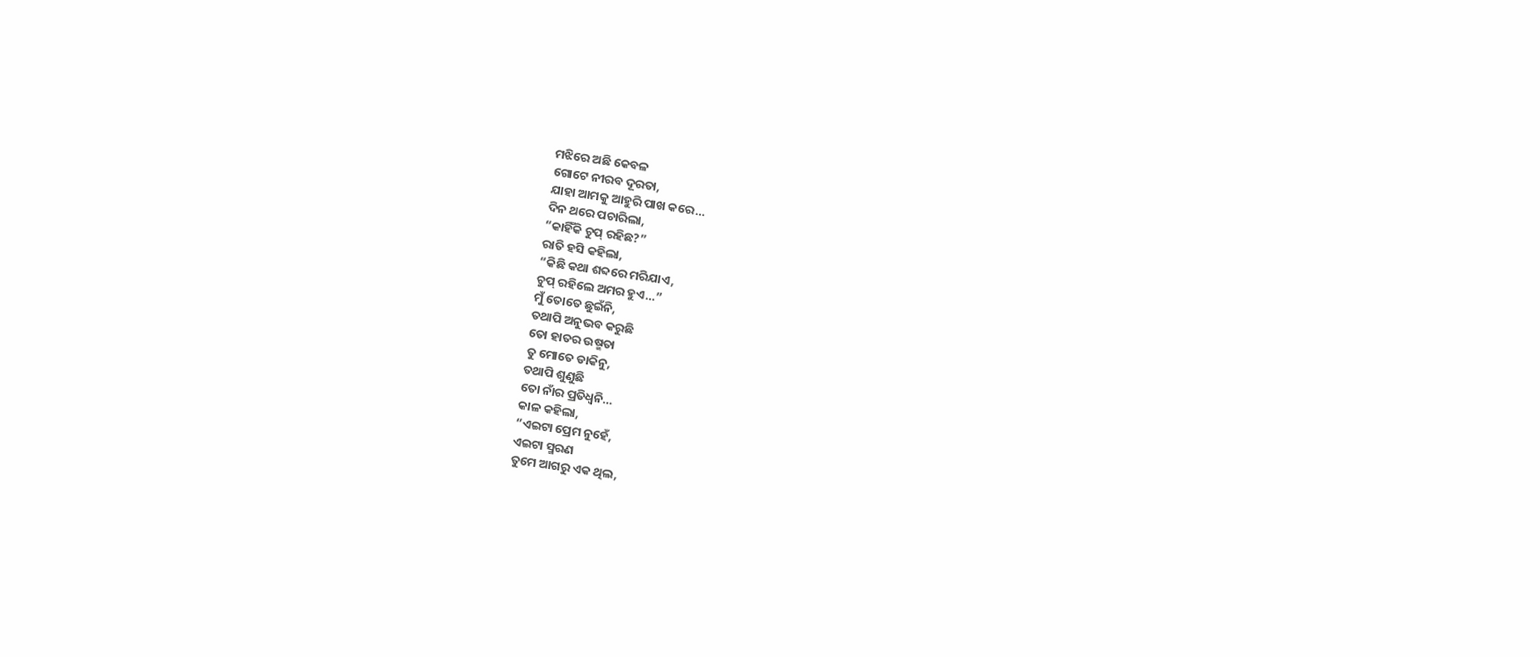ମଝିରେ ଅଛି କେବଳ
ଗୋଟେ ନୀରବ ଦୂରତା,
ଯାହା ଆମକୁ ଆହୁରି ପାଖ କରେ…
ଦିନ ଥରେ ପଚାରିଲା,
“କାହିଁକି ଚୁପ୍ ରହିଛ?”
ରାତି ହସି କହିଲା,
“କିଛି କଥା ଶବ୍ଦରେ ମରିଯାଏ,
ଚୁପ୍ ରହିଲେ ଅମର ହୁଏ…”
ମୁଁ ତୋତେ ଛୁଇଁନି,
ତଥାପି ଅନୁଭବ କରୁଛି
ତୋ ହାତର ଉଷ୍ମତା
ତୁ ମୋତେ ଡାକିନୁ,
ତଥାପି ଶୁଣୁଛି
ତୋ ନାଁର ପ୍ରତିଧ୍ୱନି…
କାଳ କହିଲା,
“ଏଇଟା ପ୍ରେମ ନୁହେଁ,
ଏଇଟା ସ୍ମରଣ
ତୁମେ ଆଗରୁ ଏକ ଥିଲ,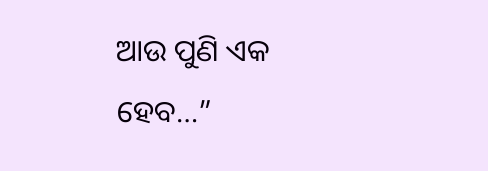ଆଉ ପୁଣି ଏକ ହେବ…”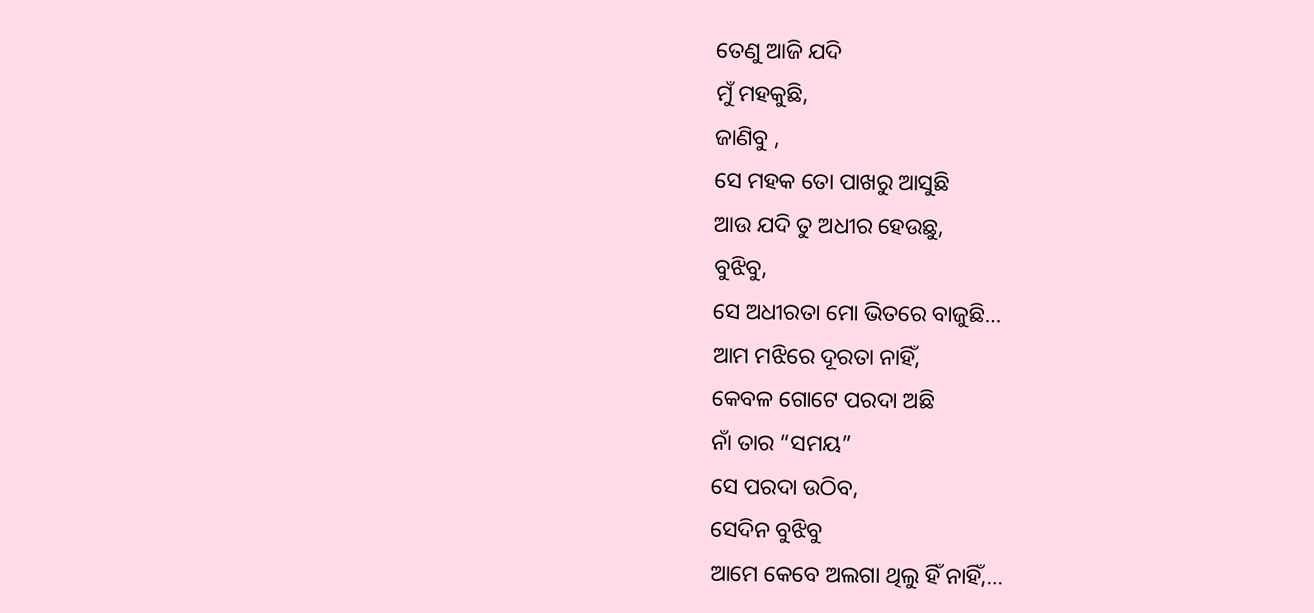ତେଣୁ ଆଜି ଯଦି
ମୁଁ ମହକୁଛି,
ଜାଣିବୁ ,
ସେ ମହକ ତୋ ପାଖରୁ ଆସୁଛି
ଆଉ ଯଦି ତୁ ଅଧୀର ହେଉଛୁ,
ବୁଝିବୁ,
ସେ ଅଧୀରତା ମୋ ଭିତରେ ବାଜୁଛି…
ଆମ ମଝିରେ ଦୂରତା ନାହିଁ,
କେବଳ ଗୋଟେ ପରଦା ଅଛି
ନାଁ ତାର “ସମୟ”
ସେ ପରଦା ଉଠିବ,
ସେଦିନ ବୁଝିବୁ
ଆମେ କେବେ ଅଲଗା ଥିଲୁ ହିଁ ନାହିଁ,…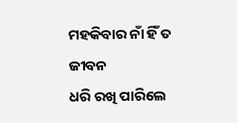ମହକିବାର ନାଁ ହିଁ ତ ଜୀବନ
ଧରି ରଖି ପାରିଲେ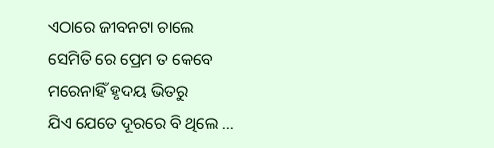ଏଠାରେ ଜୀବନଟା ଚାଲେ
ସେମିତି ରେ ପ୍ରେମ ତ କେବେ
ମରେନାହିଁ ହୃଦୟ ଭିତରୁ
ଯିଏ ଯେତେ ଦୂରରେ ବି ଥିଲେ …